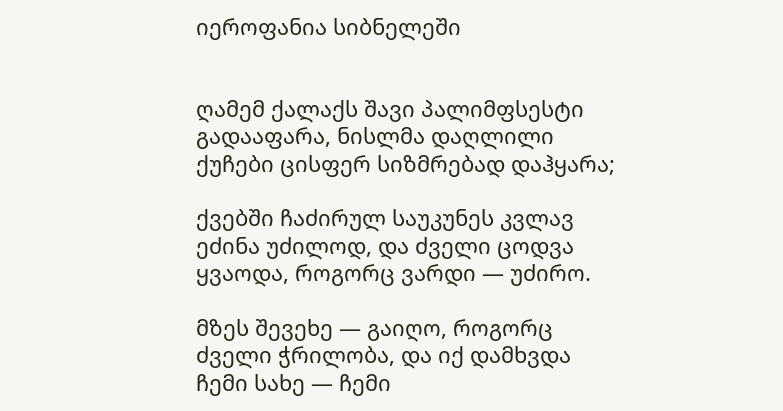იეროფანია სიბნელეში


ღამემ ქალაქს შავი პალიმფსესტი გადააფარა, ნისლმა დაღლილი ქუჩები ცისფერ სიზმრებად დაჰყარა;

ქვებში ჩაძირულ საუკუნეს კვლავ ეძინა უძილოდ, და ძველი ცოდვა ყვაოდა, როგორც ვარდი — უძირო.

მზეს შევეხე — გაიღო, როგორც ძველი ჭრილობა, და იქ დამხვდა ჩემი სახე — ჩემი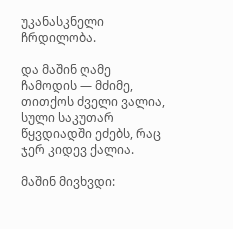უკანასკნელი ჩრდილობა.

და მაშინ ღამე ჩამოდის — მძიმე, თითქოს ძველი ვალია, სული საკუთარ წყვდიადში ეძებს, რაც ჯერ კიდევ ქალია.

მაშინ მივხვდი: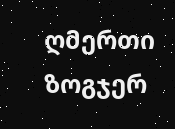ღმერთი ზოგჯერ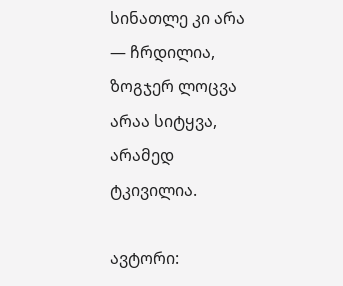სინათლე კი არა — ჩრდილია, ზოგჯერ ლოცვა არაა სიტყვა, არამედ ტკივილია.

ავტორი: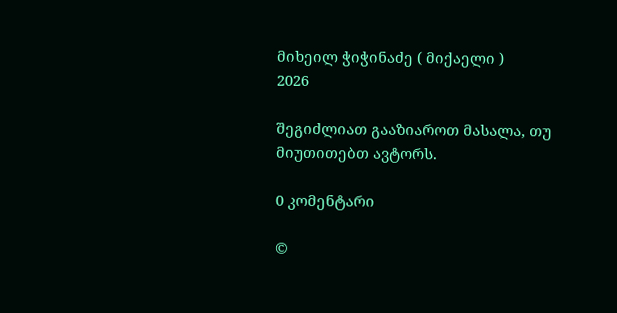მიხეილ ჭიჭინაძე ( მიქაელი )
2026

შეგიძლიათ გააზიაროთ მასალა, თუ მიუთითებთ ავტორს.

0 კომენტარი

©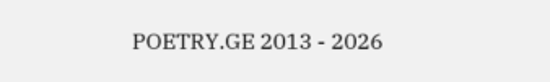POETRY.GE 2013 - 2026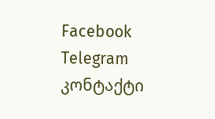Facebook Telegram კონტაქტი